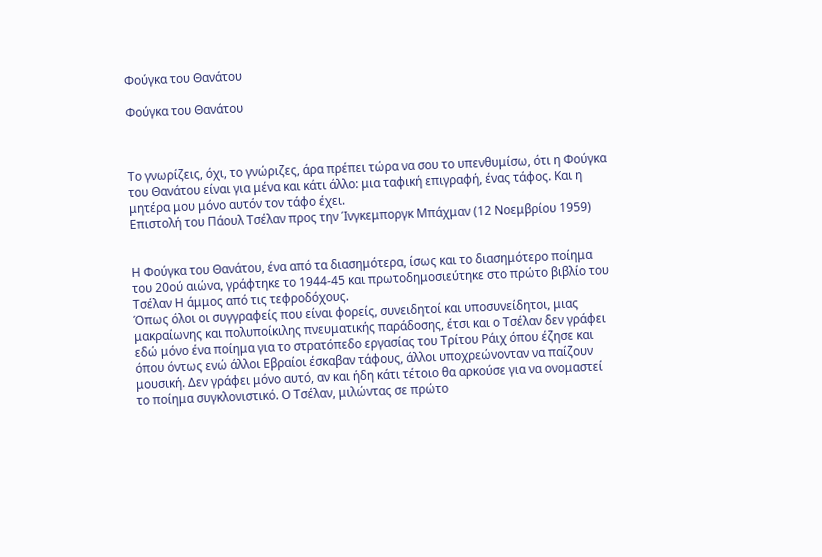Φούγκα του Θανάτου

Φούγκα του Θανάτου



Το γνωρίζεις, όχι, το γνώριζες, άρα πρέπει τώρα να σου το υπενθυμίσω, ότι η Φούγκα του Θανάτου είναι για μένα και κάτι άλλο: μια ταφική επιγραφή, ένας τάφος. Και η μητέρα μου μόνο αυτόν τον τάφο έχει.
Επιστολή του Πάουλ Τσέλαν προς την Ίνγκεμποργκ Μπάχμαν (12 Νοεμβρίου 1959)


Η Φούγκα του Θανάτου, ένα από τα διασημότερα, ίσως και το διασημότερο ποίημα του 20ού αιώνα, γράφτηκε το 1944-45 και πρωτοδημοσιεύτηκε στο πρώτο βιβλίο του Τσέλαν Η άμμος από τις τεφροδόχους.
Όπως όλοι οι συγγραφείς που είναι φορείς, συνειδητοί και υποσυνείδητοι, μιας μακραίωνης και πολυποίκιλης πνευματικής παράδοσης, έτσι και ο Τσέλαν δεν γράφει εδώ μόνο ένα ποίημα για το στρατόπεδο εργασίας του Τρίτου Ράιχ όπου έζησε και όπου όντως ενώ άλλοι Εβραίοι έσκαβαν τάφους, άλλοι υποχρεώνονταν να παίζουν μουσική. Δεν γράφει μόνο αυτό, αν και ήδη κάτι τέτοιο θα αρκούσε για να ονομαστεί το ποίημα συγκλονιστικό. Ο Τσέλαν, μιλώντας σε πρώτο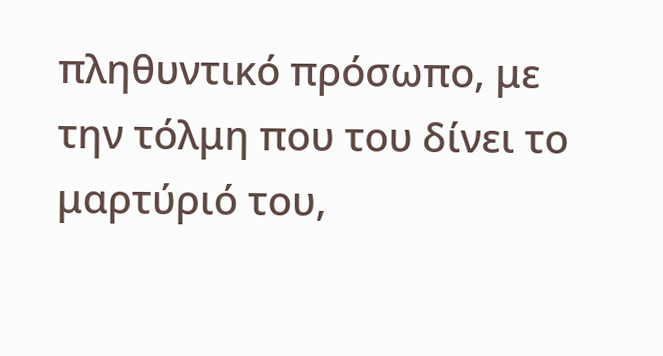πληθυντικό πρόσωπο, με την τόλμη που του δίνει το μαρτύριό του,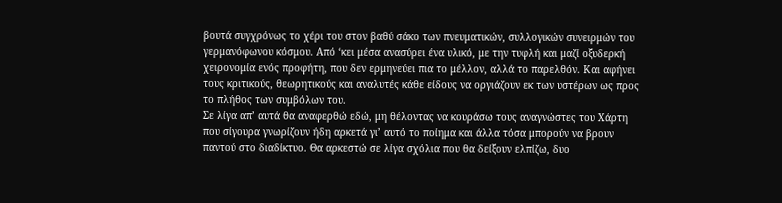βουτά συγχρόνως το χέρι του στον βαθύ σάκο των πνευματικών, συλλογικών συνειρμών του γερμανόφωνου κόσμου. Από ‘κει μέσα ανασύρει ένα υλικό, με την τυφλή και μαζί οξυδερκή χειρονομία ενός προφήτη, που δεν ερμηνεύει πια το μέλλον, αλλά το παρελθόν. Και αφήνει τους κριτικούς, θεωρητικούς και αναλυτές κάθε είδους να οργιάζουν εκ των υστέρων ως προς το πλήθος των συμβόλων του.
Σε λίγα απ’ αυτά θα αναφερθώ εδώ, μη θέλοντας να κουράσω τους αναγνώστες του Χάρτη που σίγουρα γνωρίζουν ήδη αρκετά γι’ αυτό το ποίημα και άλλα τόσα μπορούν να βρουν παντού στο διαδίκτυο. Θα αρκεστώ σε λίγα σχόλια που θα δείξουν ελπίζω, δυο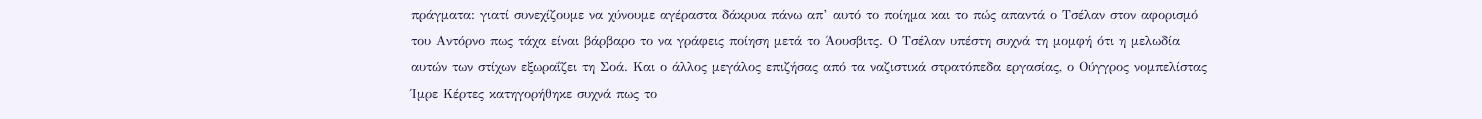πράγματα: γιατί συνεχίζουμε να χύνουμε αγέραστα δάκρυα πάνω απ’ αυτό το ποίημα και το πώς απαντά ο Τσέλαν στον αφορισμό του Αντόρνο πως τάχα είναι βάρβαρο το να γράφεις ποίηση μετά το Άουσβιτς. Ο Τσέλαν υπέστη συχνά τη μομφή ότι η μελωδία αυτών των στίχων εξωραΐζει τη Σοά. Και ο άλλος μεγάλος επιζήσας από τα ναζιστικά στρατόπεδα εργασίας, ο Ούγγρος νομπελίστας Ίμρε Κέρτες κατηγορήθηκε συχνά πως το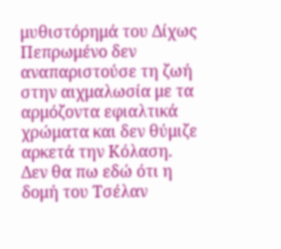μυθιστόρημά του Δίχως Πεπρωμένο δεν αναπαριστούσε τη ζωή στην αιχμαλωσία με τα αρμόζοντα εφιαλτικά χρώματα και δεν θύμιζε αρκετά την Κόλαση.
Δεν θα πω εδώ ότι η δομή του Τσέλαν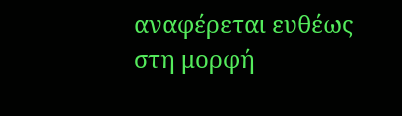αναφέρεται ευθέως στη μορφή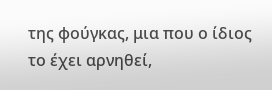της φούγκας, μια που ο ίδιος το έχει αρνηθεί,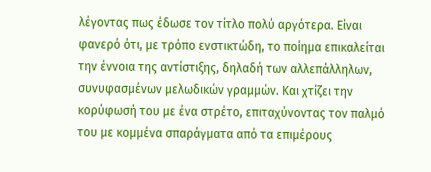λέγοντας πως έδωσε τον τίτλο πολύ αργότερα. Είναι φανερό ότι, με τρόπο ενστικτώδη, το ποίημα επικαλείται την έννοια της αντίστιξης, δηλαδή των αλλεπάλληλων, συνυφασμένων μελωδικών γραμμών. Και χτίζει την κορύφωσή του με ένα στρέτο, επιταχύνοντας τον παλμό του με κομμένα σπαράγματα από τα επιμέρους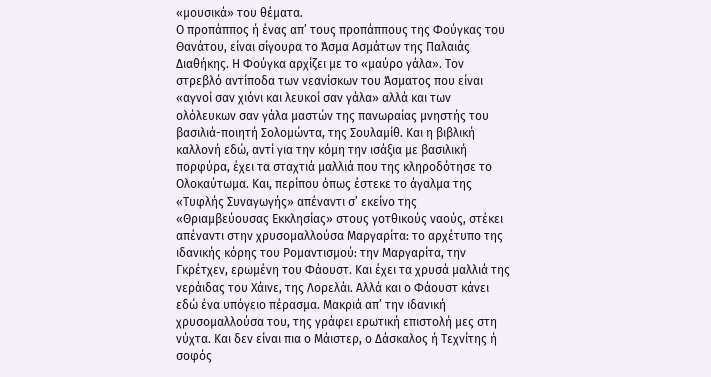«μουσικά» του θέματα.
Ο προπάππος ή ένας απ’ τους προπάππους της Φούγκας του Θανάτου, είναι σίγουρα το Άσμα Ασμάτων της Παλαιάς Διαθήκης. Η Φούγκα αρχίζει με το «μαύρο γάλα». Τον στρεβλό αντίποδα των νεανίσκων του Άσματος που είναι «αγνοί σαν χιόνι και λευκοί σαν γάλα» αλλά και των ολόλευκων σαν γάλα μαστών της πανωραίας μνηστής του βασιλιά-ποιητή Σολομώντα, της Σουλαμίθ. Και η βιβλική καλλονή εδώ, αντί για την κόμη την ισάξια με βασιλική πορφύρα, έχει τα σταχτιά μαλλιά που της κληροδότησε το Ολοκαύτωμα. Και, περίπου όπως έστεκε το άγαλμα της «Τυφλής Συναγωγής» απέναντι σ’ εκείνο της «Θριαμβεύουσας Εκκλησίας» στους γοτθικούς ναούς, στέκει απέναντι στην χρυσομαλλούσα Μαργαρίτα: το αρχέτυπο της ιδανικής κόρης του Ρομαντισμού: την Μαργαρίτα, την Γκρέτχεν, ερωμένη του Φάουστ. Και έχει τα χρυσά μαλλιά της νεράιδας του Χάινε, της Λορελάι. Αλλά και ο Φάουστ κάνει εδώ ένα υπόγειο πέρασμα. Μακριά απ’ την ιδανική χρυσομαλλούσα του, της γράφει ερωτική επιστολή μες στη νύχτα. Και δεν είναι πια ο Μάιστερ, ο Δάσκαλος ή Τεχνίτης ή σοφός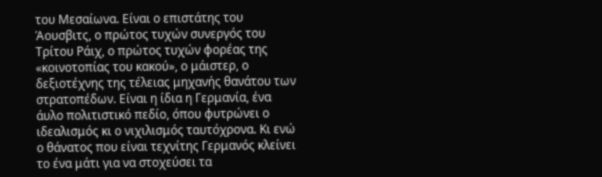του Μεσαίωνα. Είναι ο επιστάτης του Άουσβιτς, ο πρώτος τυχών συνεργός του Τρίτου Ράιχ, ο πρώτος τυχών φορέας της «κοινοτοπίας του κακού», ο μάιστερ, ο δεξιοτέχνης της τέλειας μηχανής θανάτου των στρατοπέδων. Είναι η ίδια η Γερμανία, ένα άυλο πολιτιστικό πεδίο, όπου φυτρώνει ο ιδεαλισμός κι ο νιχιλισμός ταυτόχρονα. Κι ενώ ο θάνατος που είναι τεχνίτης Γερμανός κλείνει το ένα μάτι για να στοχεύσει τα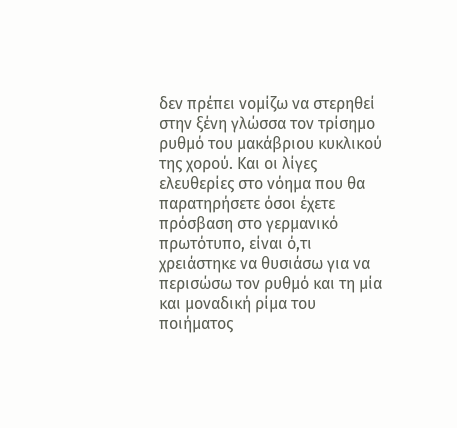δεν πρέπει νομίζω να στερηθεί στην ξένη γλώσσα τον τρίσημο ρυθμό του μακάβριου κυκλικού της χορού. Και οι λίγες ελευθερίες στο νόημα που θα παρατηρήσετε όσοι έχετε πρόσβαση στο γερμανικό πρωτότυπο, είναι ό,τι χρειάστηκε να θυσιάσω για να περισώσω τον ρυθμό και τη μία και μοναδική ρίμα του ποιήματος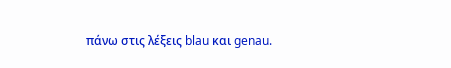πάνω στις λέξεις blau και genau.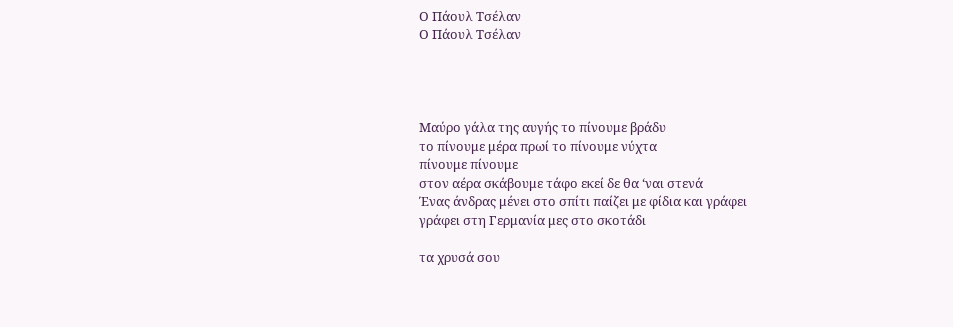Ο Πάουλ Τσέλαν
Ο Πάουλ Τσέλαν




Μαύρο γάλα της αυγής το πίνουμε βράδυ
το πίνουμε μέρα πρωί το πίνουμε νύχτα
πίνουμε πίνουμε
στον αέρα σκάβουμε τάφο εκεί δε θα ‘ναι στενά
Ένας άνδρας μένει στο σπίτι παίζει με φίδια και γράφει
γράφει στη Γερμανία μες στο σκοτάδι

τα χρυσά σου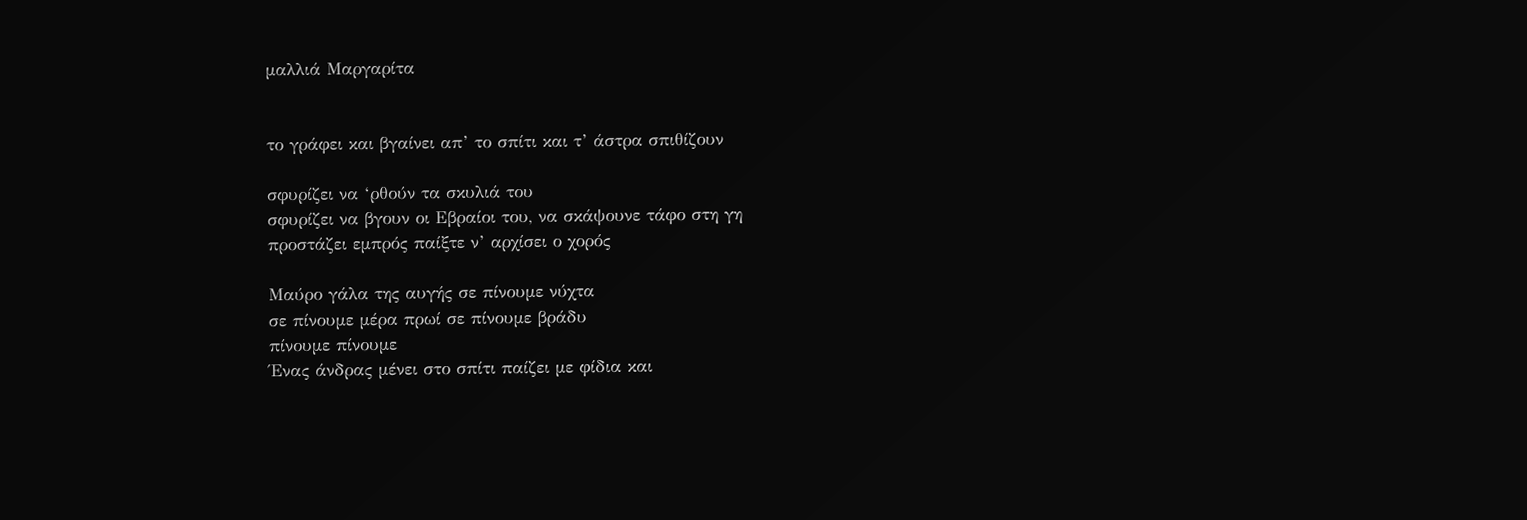μαλλιά Μαργαρίτα


το γράφει και βγαίνει απ’ το σπίτι και τ’ άστρα σπιθίζουν

σφυρίζει να ‘ρθούν τα σκυλιά του
σφυρίζει να βγουν οι Εβραίοι του, να σκάψουνε τάφο στη γη
προστάζει εμπρός παίξτε ν’ αρχίσει ο χορός

Μαύρο γάλα της αυγής σε πίνουμε νύχτα
σε πίνουμε μέρα πρωί σε πίνουμε βράδυ
πίνουμε πίνουμε
Ένας άνδρας μένει στο σπίτι παίζει με φίδια και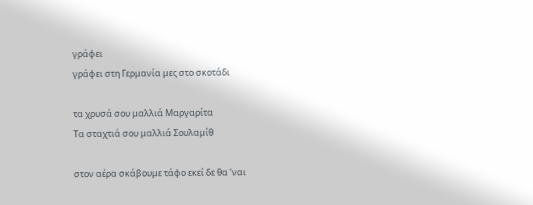γράφει
γράφει στη Γερμανία μες στο σκοτάδι

τα χρυσά σου μαλλιά Μαργαρίτα
Τα σταχτιά σου μαλλιά Σουλαμίθ

στον αέρα σκάβουμε τάφο εκεί δε θα ‘ναι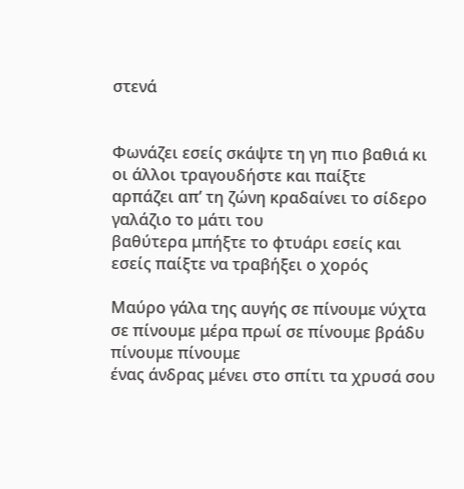στενά


Φωνάζει εσείς σκάψτε τη γη πιο βαθιά κι οι άλλοι τραγουδήστε και παίξτε
αρπάζει απ’ τη ζώνη κραδαίνει το σίδερο γαλάζιο το μάτι του
βαθύτερα μπήξτε το φτυάρι εσείς και εσείς παίξτε να τραβήξει ο χορός

Μαύρο γάλα της αυγής σε πίνουμε νύχτα
σε πίνουμε μέρα πρωί σε πίνουμε βράδυ
πίνουμε πίνουμε
ένας άνδρας μένει στο σπίτι τα χρυσά σου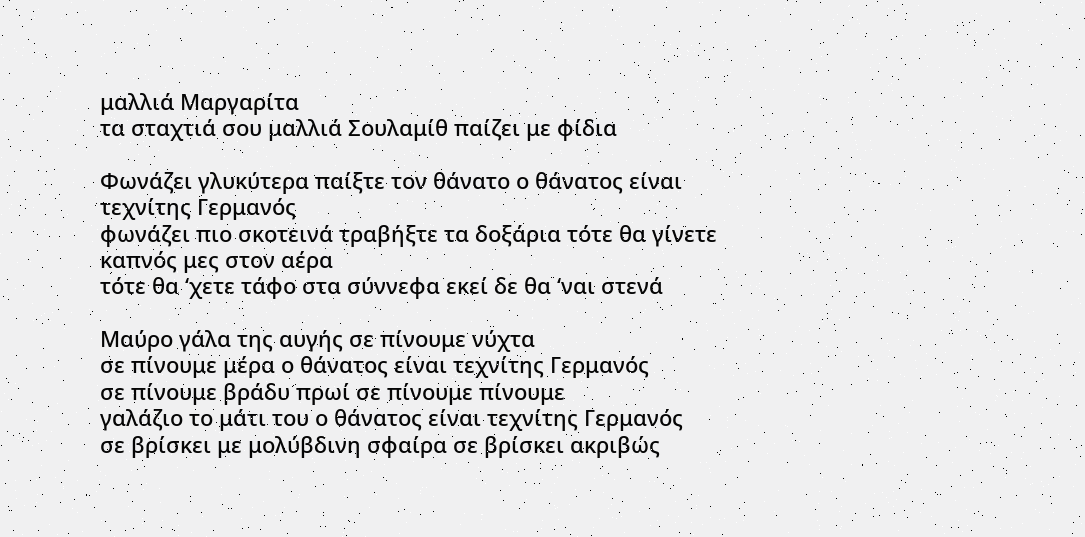μαλλιά Μαργαρίτα
τα σταχτιά σου μαλλιά Σουλαμίθ παίζει με φίδια

Φωνάζει γλυκύτερα παίξτε τον θάνατο ο θάνατος είναι τεχνίτης Γερμανός
φωνάζει πιο σκοτεινά τραβήξτε τα δοξάρια τότε θα γίνετε καπνός μες στον αέρα
τότε θα ‘χετε τάφο στα σύννεφα εκεί δε θα ‘ναι στενά

Μαύρο γάλα της αυγής σε πίνουμε νύχτα
σε πίνουμε μέρα ο θάνατος είναι τεχνίτης Γερμανός
σε πίνουμε βράδυ πρωί σε πίνουμε πίνουμε
γαλάζιο το μάτι του ο θάνατος είναι τεχνίτης Γερμανός
σε βρίσκει με μολύβδινη σφαίρα σε βρίσκει ακριβώς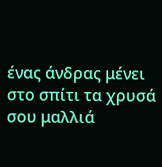ένας άνδρας μένει στο σπίτι τα χρυσά σου μαλλιά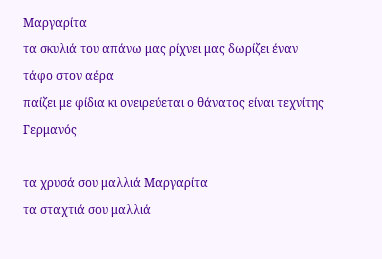Μαργαρίτα
τα σκυλιά του απάνω μας ρίχνει μας δωρίζει έναν τάφο στον αέρα
παίζει με φίδια κι ονειρεύεται ο θάνατος είναι τεχνίτης Γερμανός

τα χρυσά σου μαλλιά Μαργαρίτα
τα σταχτιά σου μαλλιά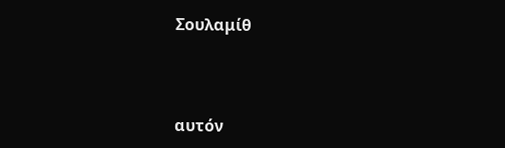Σουλαμίθ



αυτόν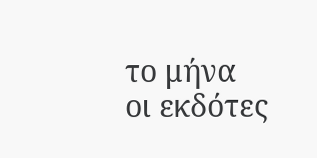το μήνα οι εκδότες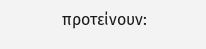προτείνουν: